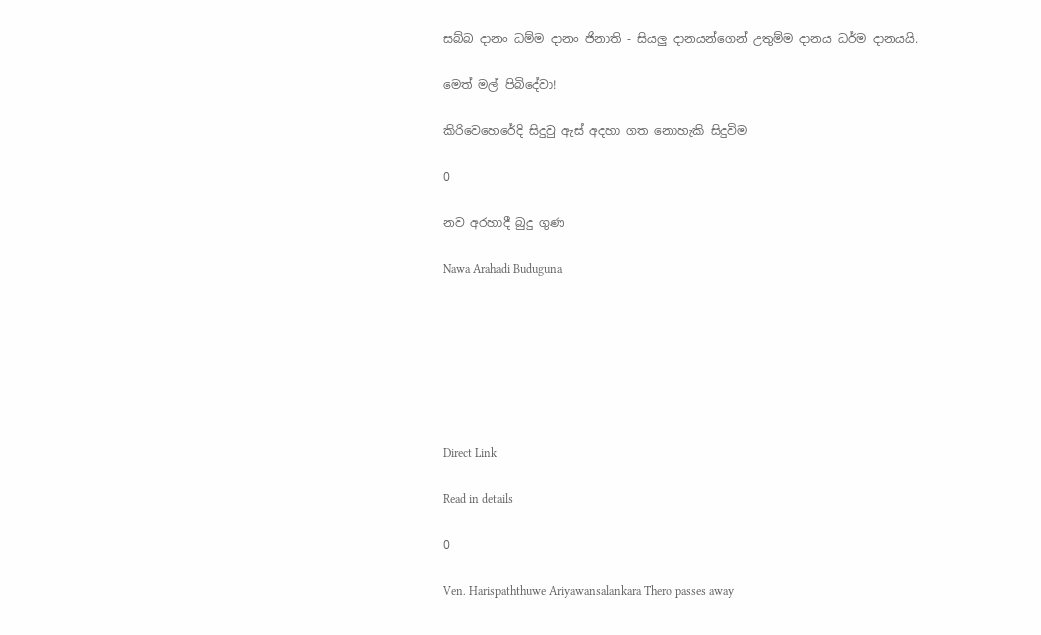සබ්බ දානං ධම්ම දානං ජිනාති - සියලු දානයන්ගෙන් උතුම්ම දානය ධර්ම දානයයි.

මෙත් මල් පිබිදේවා!

කිරිවෙහෙරේදි සිදුවු ඇස් අදහා ගත නොහැකි සිදුවිම

0

නව අරහාදී බුදු ගුණ

Nawa Arahadi Buduguna







Direct Link

Read in details

0

Ven. Harispaththuwe Ariyawansalankara Thero passes away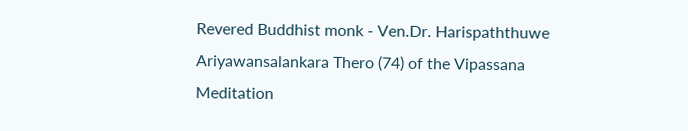Revered Buddhist monk - Ven.Dr. Harispaththuwe Ariyawansalankara Thero (74) of the Vipassana Meditation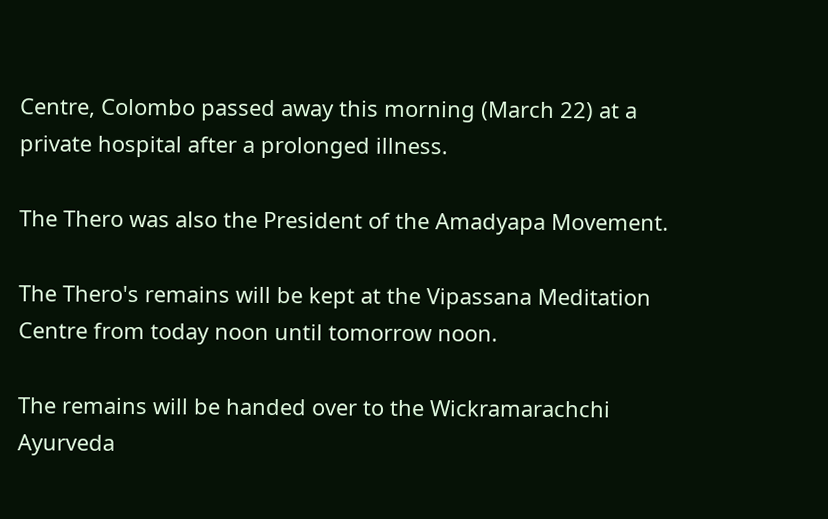Centre, Colombo passed away this morning (March 22) at a private hospital after a prolonged illness.

The Thero was also the President of the Amadyapa Movement.

The Thero's remains will be kept at the Vipassana Meditation Centre from today noon until tomorrow noon.

The remains will be handed over to the Wickramarachchi Ayurveda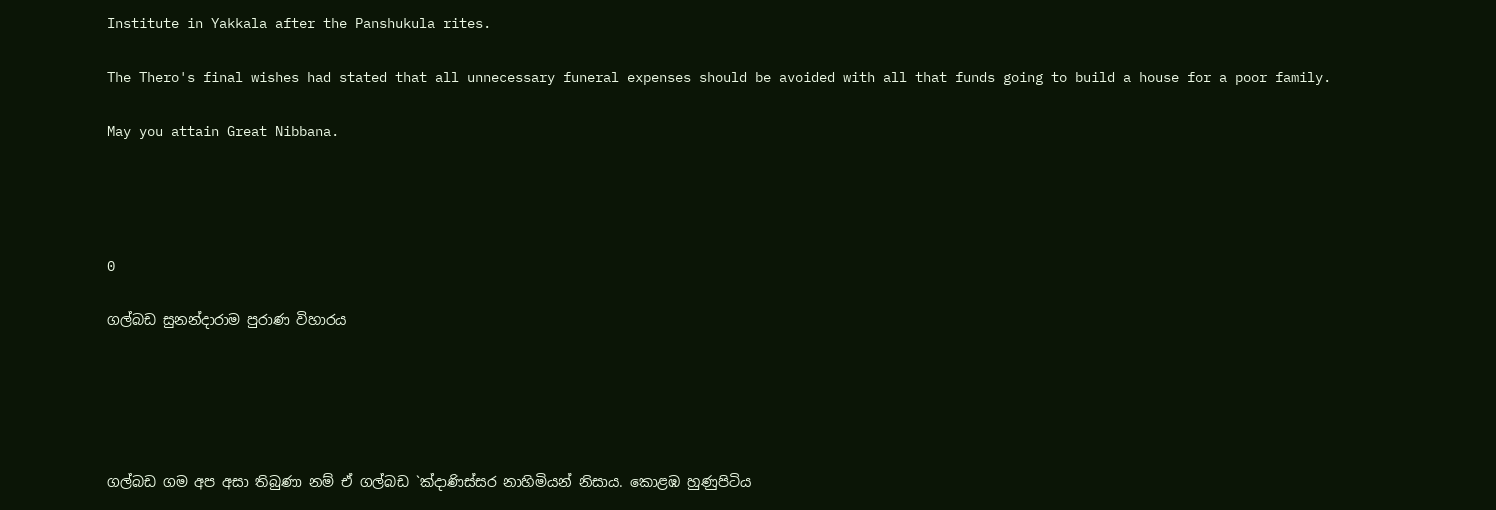Institute in Yakkala after the Panshukula rites.

The Thero's final wishes had stated that all unnecessary funeral expenses should be avoided with all that funds going to build a house for a poor family.

May you attain Great Nibbana.




0

ගල්බඩ සුනන්දාරාම පුරාණ විහාරය





ගල්බඩ ගම අප අසා තිබුණා නම් ඒ ගල්බඩ `ක්‍දාණිස්සර නාහිමියන් නිසාය. කොළඹ හුණුපිටිය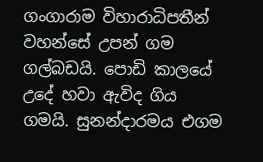ගංගාරාම විහාරාධිපතීන් වහන්සේ උපන් ගම ගල්බඩයි. පොඩි කාලයේ උදේ හවා ඇවිද ගිය ගමයි. සුනන්දාරමය එගම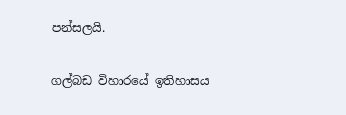පන්සලයි.

ගල්බඩ විහාරයේ ඉතිහාසය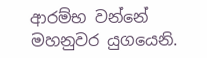ආරම්භ වන්නේ මහනුවර යුගයෙනි.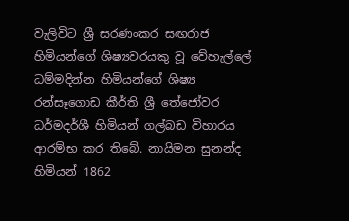වැලිවිට ශ්‍රී සරණංකර සඟරාජ හිමියන්ගේ ශිෂ්‍යවරයකු වූ වේහැල්ලේ ධම්මදින්න හිමියන්ගේ ශිෂ්‍ය රන්සෑගොඩ කීර්ති ශ්‍රී තේජෝවර ධර්මදර්ශී හිමියන් ගල්බඩ විහාරය ආරම්භ කර තිබේ. නායිමන සුනන්ද හිමියන් 1862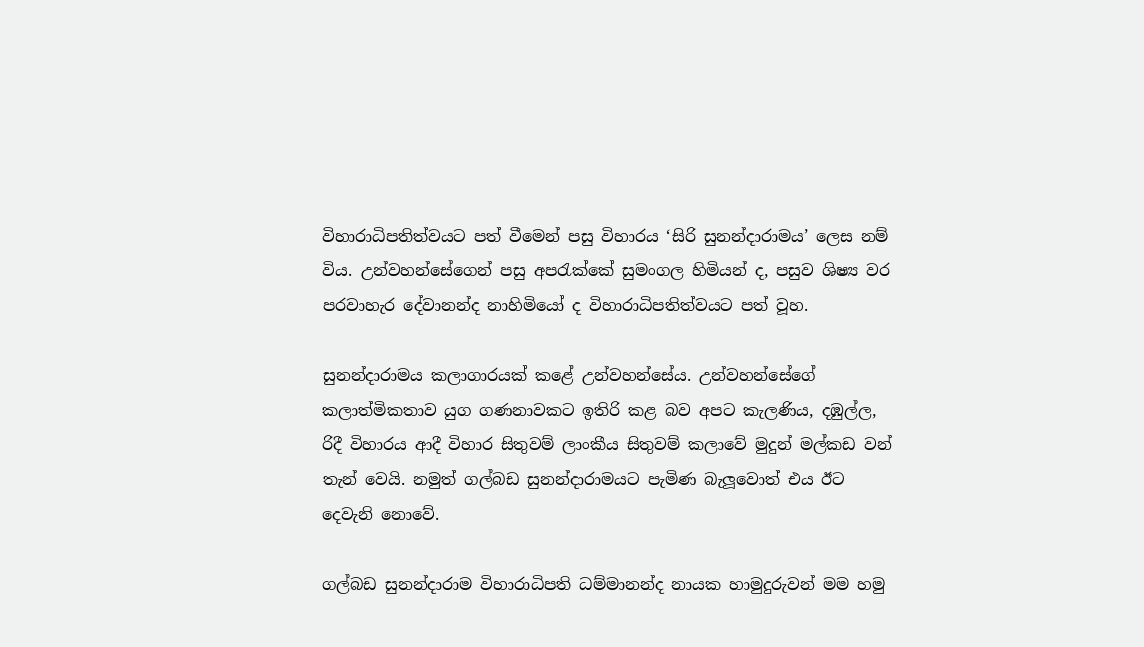විහාරාධිපතිත්වයට පත් වීමෙන් පසු විහාරය ‘සිරි සුනන්දාරාමය’ ලෙස නම් විය. උන්වහන්සේගෙන් පසු අපරැක්කේ සුමංගල හිමියන් ද, පසුව ශිෂ්‍ය වර පරවාහැර දේවානන්ද නාහිමියෝ ද විහාරාධිපතිත්වයට පත් වූහ.

සුනන්දාරාමය කලාගාරයක් කළේ උන්වහන්සේය. උන්වහන්සේගේ කලාත්මිකතාව යුග ගණනාවකට ඉතිරි කළ බව අපට කැලණිය, දඹුල්ල, රිදී විහාරය ආදී විහාර සිතුවම් ලාංකීය සිතුවම් කලාවේ මුදුන් මල්කඩ වන් තැන් වෙයි. නමුත් ගල්බඩ සුනන්දාරාමයට පැමිණ බැලූවොත් එය ඊට දෙවැනි නොවේ.

ගල්බඩ සුනන්දාරාම විහාරාධිපති ධම්මානන්ද නායක හාමුදුරුවන් මම හමු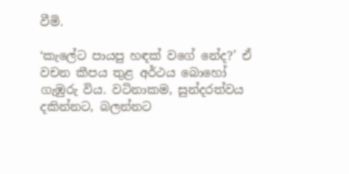වීමි.

‘කැලේට පායපු හඳක් වගේ නේද?’ ඒ වචන කීපය තුළ අර්ථය බොහෝ ගැඹුරු විය. වටිනාකම, සුන්දරත්වය දකින්නට, බලන්නට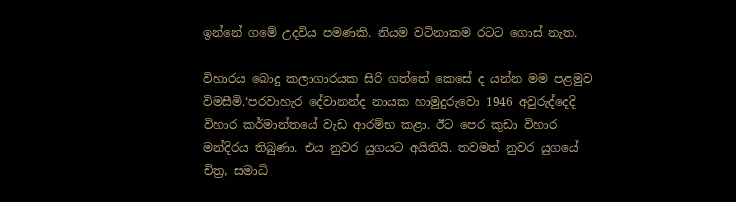ඉන්නේ ගමේ උදවිය පමණකි. නියම වටිනාකම රටට ගොස් නැත.

විහාරය බොදු කලාගාරයක සිරි ගත්තේ කෙසේ ද යන්න මම පළමුව විමසීමි.‘පරවාහැර දේවානන්ද නායක හාමුදුරුවො 1946 අවුරුද්දෙදි විහාර කර්මාන්තයේ වැඩ ආරම්භ කළා. ඊට පෙර කුඩා විහාර මන්දිරය තිබුණා. එය නුවර යුගයට අයිතියි. තවමත් නුවර යුගයේ චිත්‍ර, සමාධි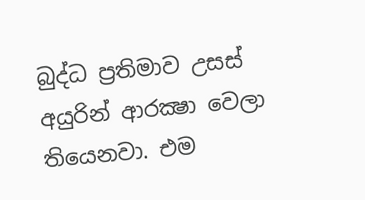බුද්ධ ප්‍රතිමාව උසස් අයුරින් ආරක්‍ෂා වෙලා තියෙනවා. එම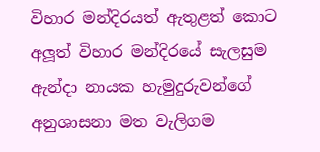විහාර මන්දිරයත් ඇතුළත් කොට අලූත් විහාර මන්දිරයේ සැලසුම ඇන්දා නායක හැමුදුරුවන්ගේ අනුශාසනා මත වැලිගම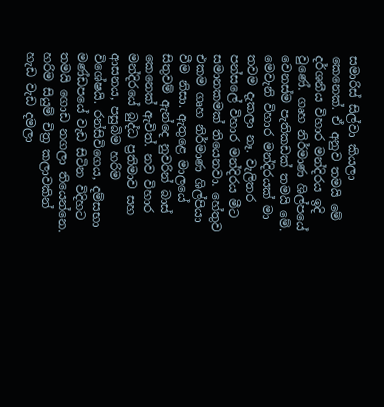සමාරිස් සිල්වා කියලා කෙනෙක්. ඒ අනුව තමයි මේ දර්ශනීය විහාර මන්දිරය ඉදි වුණේ. ගෘහ නිර්මාණ ශිල්පයේ වෙනස්ම පැතිකඩක් තමයි මේ. මෙවැනි විහාර මන්දිරයක් මා තවම දැකලා නෑ. වැලිතර පන්සලේ විහාර මන්දිරය මීට සමානකමක් තියෙනවා. හේතුව එකම ගෘහ නිර්මාණ ශිල්පියා වීම නිසා. ඇතුළෙ මාලයේ සිතුවම් ඇන්දෙ නුවරින් බාස් කෙනෙක් ඇවිත්. නව විහාර මන්දිරයේ බුද්ධ ප්‍රතිමාව සහ ආසනය, පසුබිම හරිම විශේෂයි. රන්සිවිගෙය, දම්සභා මණ්ඩපයේ වැඩ සිටින විදිහට තමයි ගොඩ නගලා තියෙන්නෙ. හරිම සියුම් චිත්‍ර කලාවකින් හැඩ වැඩ දමලා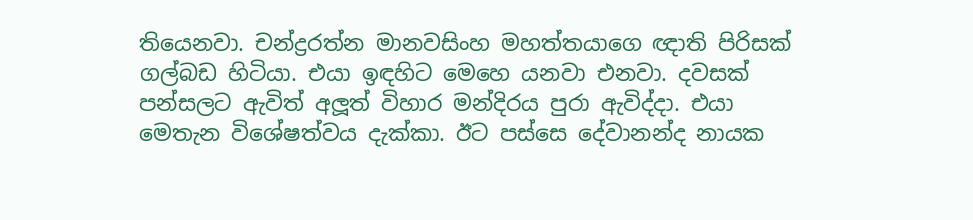තියෙනවා. චන්ද්‍රරත්න මානවසිංහ මහත්තයාගෙ ඥාති පිරිසක් ගල්බඩ හිටියා. එයා ඉඳහිට මෙහෙ යනවා එනවා. දවසක් පන්සලට ඇවිත් අලූත් විහාර මන්දිරය පුරා ඇවිද්දා. එයා මෙතැන විශේෂත්වය දැක්කා. ඊට පස්සෙ දේවානන්ද නායක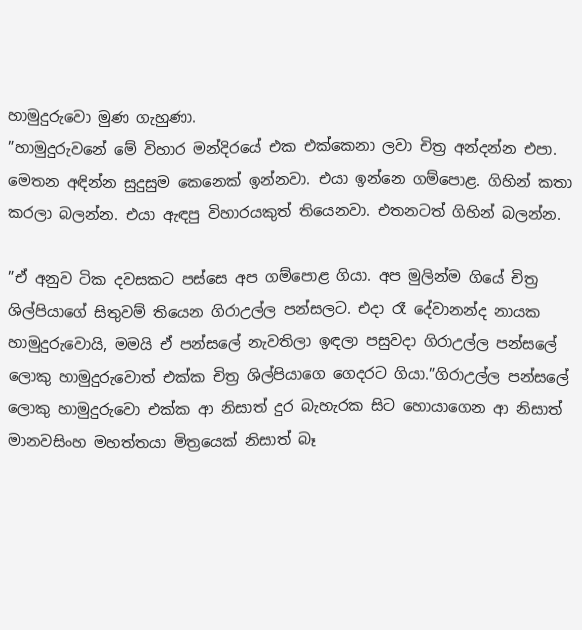හාමුදුරුවො මුණ ගැහුණා.
”හාමුදුරුවනේ මේ විහාර මන්දිරයේ එක එක්කෙනා ලවා චිත්‍ර අන්දන්න එපා. මෙතන අඳින්න සුදුසුම කෙනෙක් ඉන්නවා. එයා ඉන්නෙ ගම්පොළ. ගිහින් කතා කරලා බලන්න. එයා ඇඳපු විහාරයකුත් තියෙනවා. එතනටත් ගිහින් බලන්න.

”ඒ අනුව ටික දවසකට පස්සෙ අප ගම්පොළ ගියා. අප මුලින්ම ගියේ චිත්‍ර ශිල්පියාගේ සිතුවම් තියෙන ගිරාඋල්ල පන්සලට. එදා රෑ දේවානන්ද නායක හාමුදුරුවොයි, මමයි ඒ පන්සලේ නැවතිලා ඉඳලා පසුවදා ගිරාඋල්ල පන්සලේ ලොකු හාමුදුරුවොත් එක්ක චිත්‍ර ශිල්පියාගෙ ගෙදරට ගියා.”ගිරාඋල්ල පන්සලේ ලොකු හාමුදුරුවො එක්ක ආ නිසාත් දුර බැහැරක සිට හොයාගෙන ආ නිසාත් මානවසිංහ මහත්තයා මිත්‍රයෙක් නිසාත් බෑ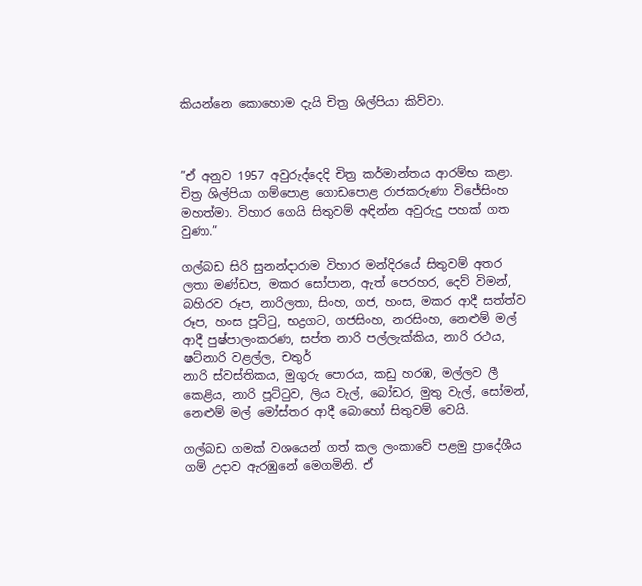කියන්නෙ කොහොම දැයි චිත්‍ර ශිල්පියා කිව්වා.



”ඒ අනුව 1957 අවුරුද්දෙදි චිත්‍ර කර්මාන්තය ආරම්භ කළා. චිත්‍ර ශිල්පියා ගම්පොළ ගොඩපොළ රාජකරුණා විජේසිංහ මහත්මා. විහාර ගෙයි සිතුවම් අඳින්න අවුරුදු පහක් ගත වුණා.”

ගල්බඩ සිරි සුනන්දාරාම විහාර මන්දිරයේ සිතුවම් අතර ලතා මණ්ඩප, මකර සෝපාන, ඇත් පෙරහර, දෙව් විමන්, බහිරව රූප, නාරිලතා, සිංහ, ගජ, හංස, මකර ආදී සත්ත්ව රූප, හංස පූට්ටු, භද්‍රගට, ගජසිංහ, නරසිංහ, නෙළුම් මල් ආදී පුෂ්පාලංකරණ, සප්ත නාරි පල්ලැක්කිය, නාරි රථය, ෂට්නාරි වළල්ල, චතුර්
නාරි ස්වස්තිකය, මුගුරු පොරය, කඩු හරඹ, මල්ලව ලී කෙළිය, නාරි පූට්ටුව, ලිය වැල්, බෝඩර, මුතු වැල්, සෝමන්, නෙළුම් මල් මෝස්තර ආදී බොහෝ සිතුවම් වෙයි.

ගල්බඩ ගමක් වශයෙන් ගත් කල ලංකාවේ පළමු ප්‍රාදේශීය ගම් උදාව ඇරඹුනේ මෙගමිනි. ඒ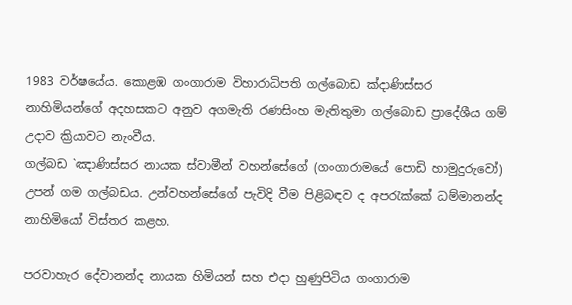1983 වර්ෂයේය. කොළඹ ගංගාරාම විහාරාධිපති ගල්බොඩ ක්‍දාණිස්සර නාහිමියන්ගේ අදහසකට අනුව අගමැති රණසිංහ මැතිතුමා ගල්බොඩ ප්‍රාදේශීය ගම් උදාව ක්‍රියාවට නැංවීය.
ගල්බඩ `ඤාණිස්සර නායක ස්වාමීන් වහන්සේගේ (ගංගාරාමයේ පොඩි හාමුදුරුවෝ) උපන් ගම ගල්බඩය. උන්වහන්සේගේ පැවිදි වීම පිළිබඳව ද අපරැක්කේ ධම්මානන්ද නාහිමියෝ විස්තර කළහ.

පරවාහැර දේවානන්ද නායක හිමියන් සහ එදා හුණුපිටිය ගංගාරාම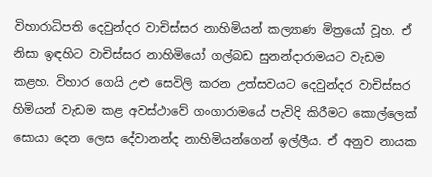විහාරාධිපති දෙවුන්දර වාචිස්සර නාහිමියන් කල්‍යාණ මිත්‍රයෝ වූහ. ඒ නිසා ඉඳහිට වාචිස්සර නාහිමියෝ ගල්බඩ සුනන්දාරාමයට වැඩම කළහ. විහාර ගෙයි උළු සෙවිලි කරන උත්සවයට දෙවුන්දර වාචිස්සර හිමියන් වැඩම කළ අවස්ථාවේ ගංගාරාමයේ පැවිදි කිරීමට කොල්ලෙක් සොයා දෙන ලෙස දේවානන්ද නාහිමියන්ගෙන් ඉල්ලීය. ඒ අනුව නායක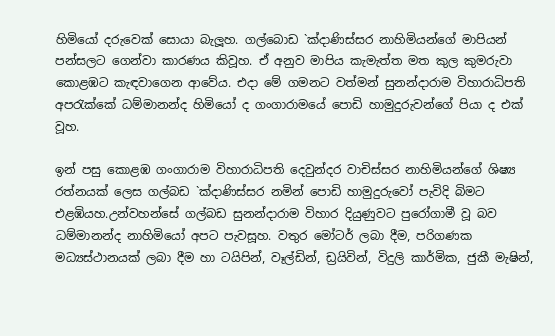හිමියෝ දරුවෙක් සොයා බැලූහ. ගල්බොඩ `ක්‍දාණිස්සර නාහිමියන්ගේ මාපියන් පන්සලට ගෙන්වා කාරණය කිවූහ. ඒ අනුව මාපිය කැමැත්ත මත කුල කුමරුවා කොළඹට කැඳවාගෙන ආවේය. එදා මේ ගමනට වත්මන් සුනන්දාරාම විහාරාධිපති අපරැක්කේ ධම්මානන්ද හිමියෝ ද ගංගාරාමයේ පොඩි හාමුදුරුවන්ගේ පියා ද එක් වූහ.

ඉන් පසු කොළඹ ගංගාරාම විහාරාධිපති දෙවුන්දර වාචිස්සර නාහිමියන්ගේ ශිෂ්‍ය රත්නයක් ලෙස ගල්බඩ `ක්‍දාණිස්සර නමින් පොඩි හාමුදුරුවෝ පැවිදි බිමට එළඹියහ.උන්වහන්සේ ගල්බඩ සුනන්දාරාම විහාර දියුණුවට පුරෝගාමී වූ බව ධම්මානන්ද නාහිමියෝ අපට පැවසූහ. වතුර මෝටර් ලබා දීම, පරිගණක මධ්‍යස්ථානයක් ලබා දීම හා ටයිපින්, වෑල්ඩින්, ඩ්‍රයිවින්, විදුලි කාර්මික, ජුකී මැෂින්,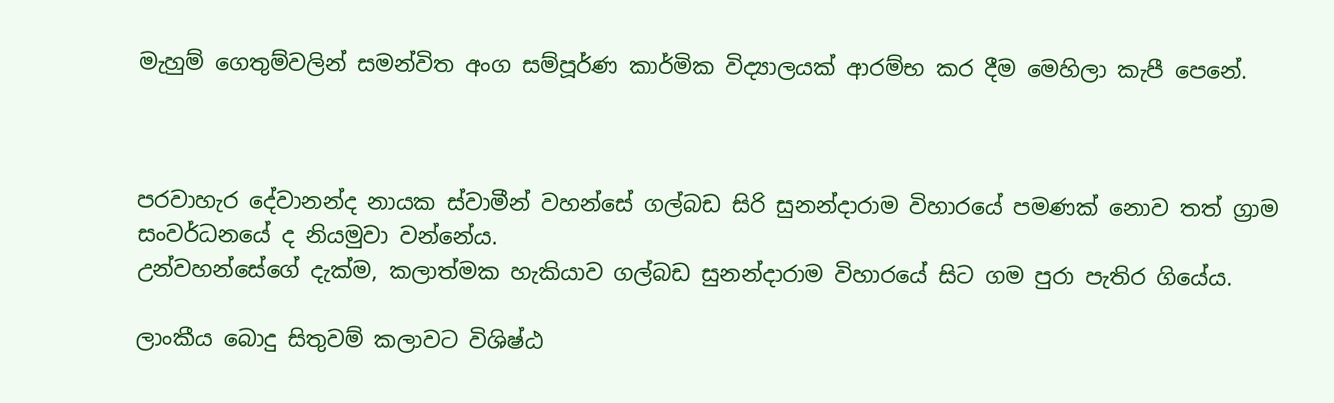මැහුම් ගෙතුම්වලින් සමන්විත අංග සම්පූර්ණ කාර්මික විද්‍යාලයක් ආරම්භ කර දීම මෙහිලා කැපී පෙනේ.



පරවාහැර දේවානන්ද නායක ස්වාමීන් වහන්සේ ගල්බඩ සිරි සුනන්දාරාම විහාරයේ පමණක් නොව තත් ග්‍රාම සංවර්ධනයේ ද නියමුවා වන්නේය.
උන්වහන්සේගේ දැක්ම, කලාත්මක හැකියාව ගල්බඩ සුනන්දාරාම විහාරයේ සිට ගම පුරා පැතිර ගියේය.

ලාංකීය බොදු සිතුවම් කලාවට විශිෂ්ඨ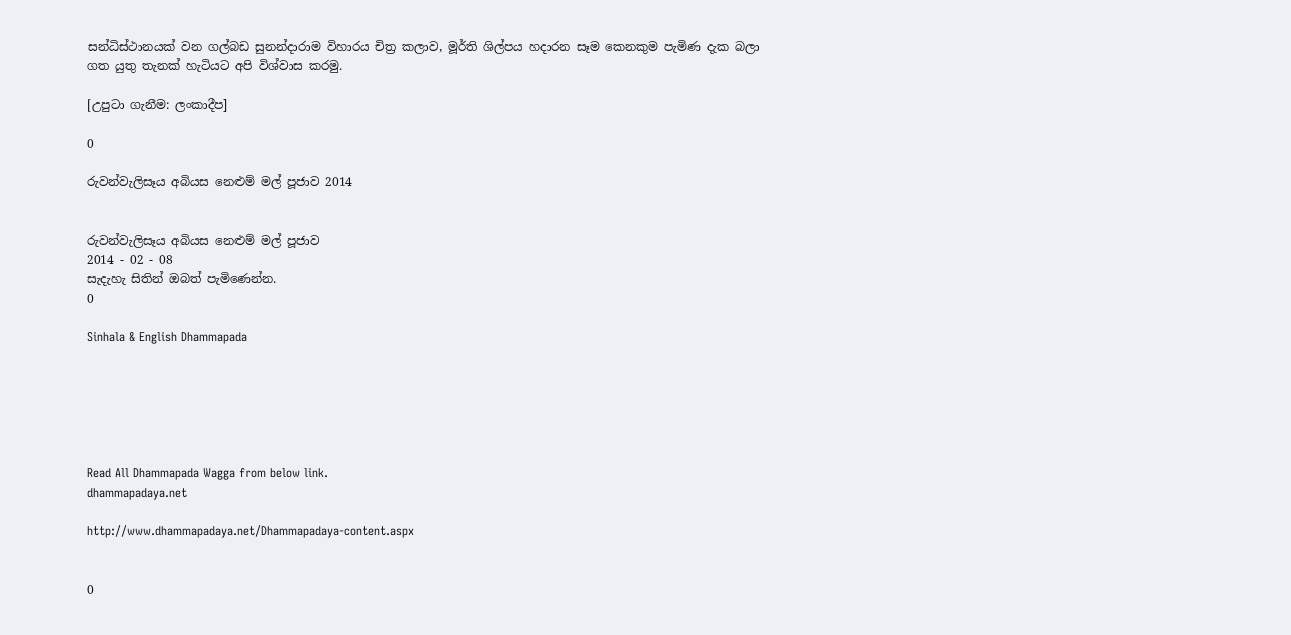සන්ධිස්ථානයක් වන ගල්බඩ සුනන්දාරාම විහාරය චිත්‍ර කලාව, මූර්ති ශිල්පය හදාරන සෑම කෙනකුම පැමිණ දැක බලා ගත යුතු තැනක් හැටියට අපි විශ්වාස කරමු.

[උපුටා ගැනීම: ලංකාදීප]

0

රුවන්වැලිසෑය අබියස නෙළුම් මල් පූජාව 2014


රුවන්වැලිසෑය අබියස නෙළුම් මල් පූජාව
2014 - 02 - 08
සැදැහැ සිතින් ඔබත් පැමිණෙන්න.
0

Sinhala & English Dhammapada






Read All Dhammapada Wagga from below link.
dhammapadaya.net

http://www.dhammapadaya.net/Dhammapadaya-content.aspx


0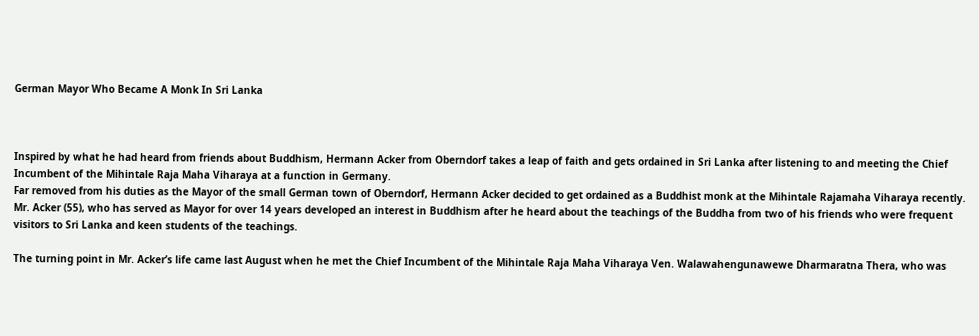German Mayor Who Became A Monk In Sri Lanka



Inspired by what he had heard from friends about Buddhism, Hermann Acker from Oberndorf takes a leap of faith and gets ordained in Sri Lanka after listening to and meeting the Chief Incumbent of the Mihintale Raja Maha Viharaya at a function in Germany.
Far removed from his duties as the Mayor of the small German town of Oberndorf, Hermann Acker decided to get ordained as a Buddhist monk at the Mihintale Rajamaha Viharaya recently.
Mr. Acker (55), who has served as Mayor for over 14 years developed an interest in Buddhism after he heard about the teachings of the Buddha from two of his friends who were frequent visitors to Sri Lanka and keen students of the teachings.

The turning point in Mr. Acker’s life came last August when he met the Chief Incumbent of the Mihintale Raja Maha Viharaya Ven. Walawahengunawewe Dharmaratna Thera, who was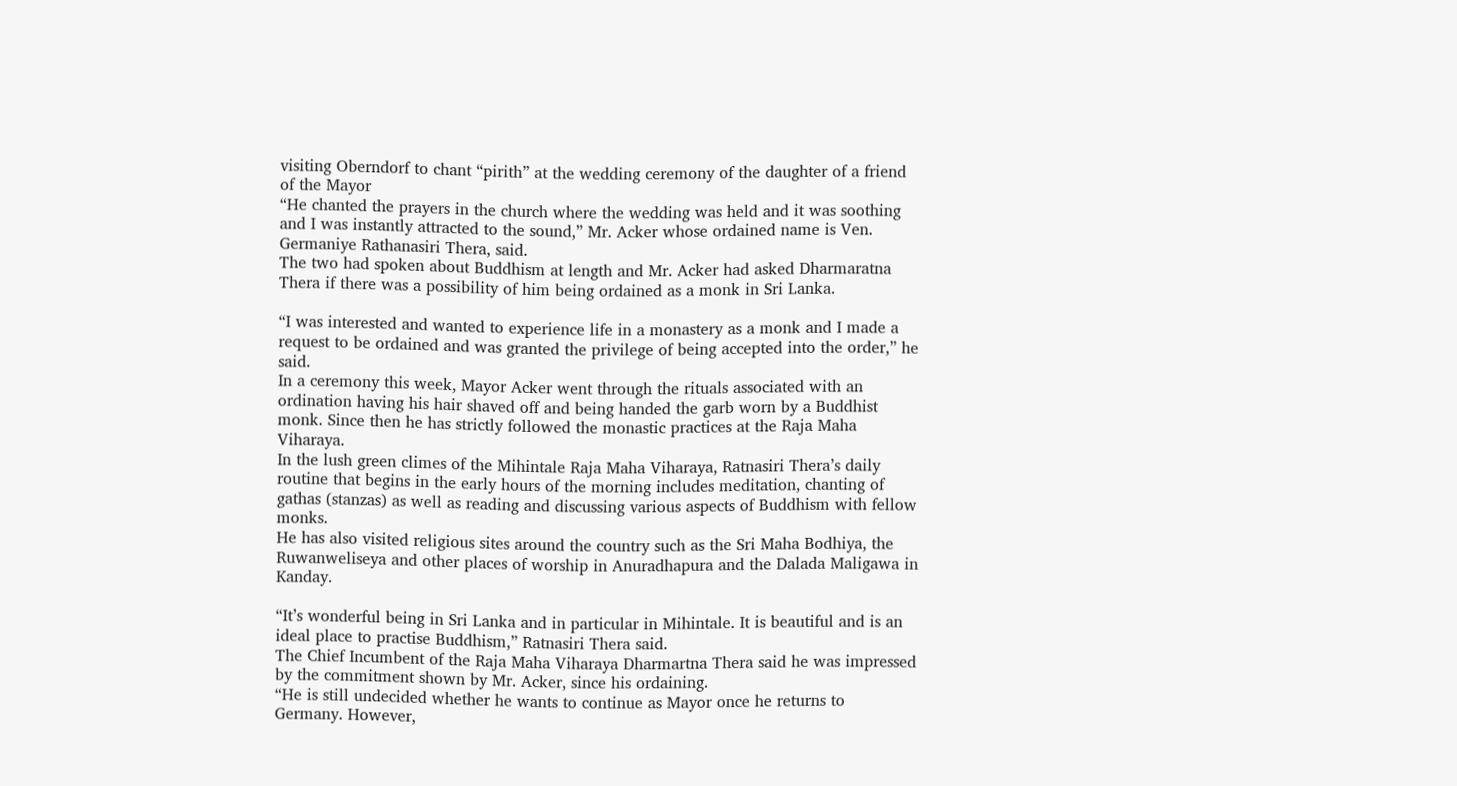visiting Oberndorf to chant “pirith” at the wedding ceremony of the daughter of a friend of the Mayor
“He chanted the prayers in the church where the wedding was held and it was soothing and I was instantly attracted to the sound,” Mr. Acker whose ordained name is Ven. Germaniye Rathanasiri Thera, said.
The two had spoken about Buddhism at length and Mr. Acker had asked Dharmaratna Thera if there was a possibility of him being ordained as a monk in Sri Lanka.

“I was interested and wanted to experience life in a monastery as a monk and I made a request to be ordained and was granted the privilege of being accepted into the order,” he said.
In a ceremony this week, Mayor Acker went through the rituals associated with an ordination having his hair shaved off and being handed the garb worn by a Buddhist monk. Since then he has strictly followed the monastic practices at the Raja Maha Viharaya.
In the lush green climes of the Mihintale Raja Maha Viharaya, Ratnasiri Thera’s daily routine that begins in the early hours of the morning includes meditation, chanting of gathas (stanzas) as well as reading and discussing various aspects of Buddhism with fellow monks.
He has also visited religious sites around the country such as the Sri Maha Bodhiya, the Ruwanweliseya and other places of worship in Anuradhapura and the Dalada Maligawa in Kanday.

“It’s wonderful being in Sri Lanka and in particular in Mihintale. It is beautiful and is an ideal place to practise Buddhism,” Ratnasiri Thera said.
The Chief Incumbent of the Raja Maha Viharaya Dharmartna Thera said he was impressed by the commitment shown by Mr. Acker, since his ordaining.
“He is still undecided whether he wants to continue as Mayor once he returns to Germany. However,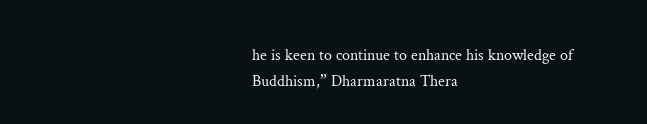he is keen to continue to enhance his knowledge of Buddhism,” Dharmaratna Thera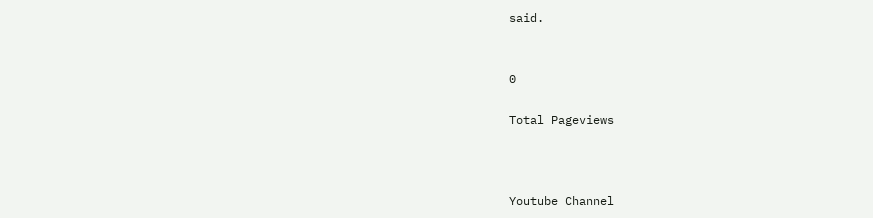said.


0

Total Pageviews



Youtube Channel